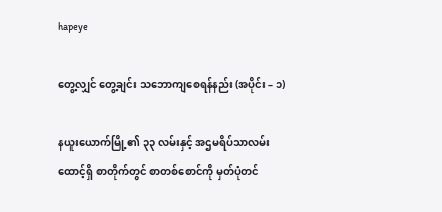hapeye

တွေ့လျှင် တွေ့ချင်း သဘောကျစေရန်နည်း (အပိုင်း – ၁)

နယူးယောက်မြို့၏ ၃၃ လမ်းနှင့် အဌမရိပ်သာလမ်းထောင့်ရှိ စာတိုက်တွင် စာတစ်စောင်ကို မှတ်ပုံတင်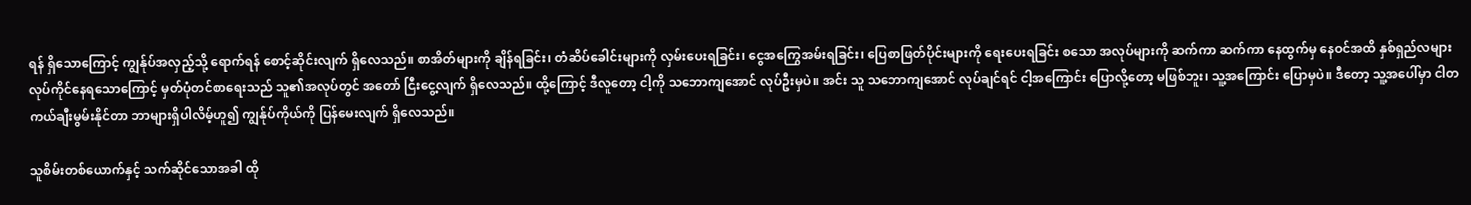ရန် ရှိသောကြောင့် ကျွန်ုပ်အလှည့်သို့ ရောက်ရန် စောင့်ဆိုင်းလျက် ရှိလေသည်။ စာအိတ်များကို ချိန်ရခြင်း၊ တံဆိပ်ခေါင်းများကို လှမ်းပေးရခြင်း၊ ငွေအကြွေအမ်းရခြင်း၊ ပြေစာဖြတ်ပိုင်းများကို ရေးပေးရခြင်း စသော အလုပ်များကို ဆက်ကာ ဆက်ကာ နေထွက်မှ နေဝင်အထိ နှစ်ရှည်လများ လုပ်ကိုင်နေရသောကြောင့် မှတ်ပုံတင်စာရေးသည် သူ၏အလုပ်တွင် အတော် ငြီးငွေ့လျက် ရှိလေသည်။ ထို့ကြောင့် ဒီလူတော့ ငါ့ကို သဘောကျအောင် လုပ်ဦးမှပဲ။ အင်း သူ သဘောကျအောင် လုပ်ချင်ရင် ငါ့အကြောင်း ပြောလို့တော့ မဖြစ်ဘူး၊ သူ့အကြောင်း ပြောမှပဲ။ ဒီတော့ သူ့အပေါ်မှာ ငါတကယ်ချီးမွမ်းနိုင်တာ ဘာများရှိပါလိမ့်ဟူ၍ ကျွန်ုပ်ကိုယ်ကို ပြန်မေးလျက် ရှိလေသည်။

သူစိမ်းတစ်ယောက်နှင့် သက်ဆိုင်သောအခါ ထို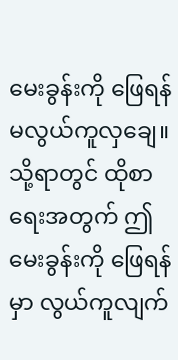မေးခွန်းကို ဖြေရန် မလွယ်ကူလှချေ။ သို့ရာတွင် ထိုစာရေးအတွက် ဤမေးခွန်းကို ဖြေရန်မှာ လွယ်ကူလျက်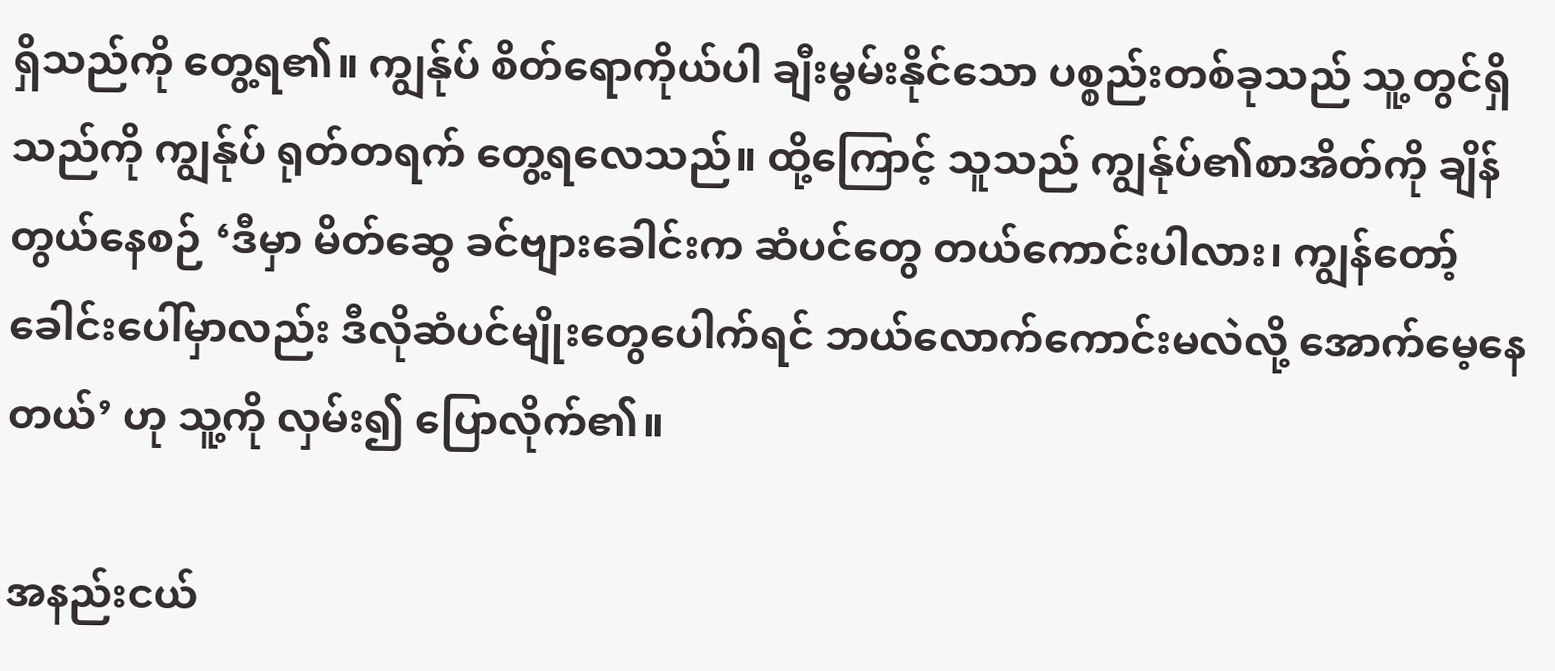ရှိသည်ကို တွေ့ရ၏။ ကျွန်ုပ် စိတ်ရောကိုယ်ပါ ချီးမွမ်းနိုင်သော ပစ္စည်းတစ်ခုသည် သူ့တွင်ရှိသည်ကို ကျွန်ုပ် ရုတ်တရက် တွေ့ရလေသည်။ ထို့ကြောင့် သူသည် ကျွန်ုပ်၏စာအိတ်ကို ချိန်တွယ်နေစဉ် ‘ဒီမှာ မိတ်ဆွေ ခင်ဗျားခေါင်းက ဆံပင်တွေ တယ်ကောင်းပါလား၊ ကျွန်တော့်ခေါင်းပေါ်မှာလည်း ဒီလိုဆံပင်မျိုးတွေပေါက်ရင် ဘယ်လောက်ကောင်းမလဲလို့ အောက်မေ့နေတယ်’ ဟု သူ့ကို လှမ်း၍ ပြောလိုက်၏။

အနည်းငယ်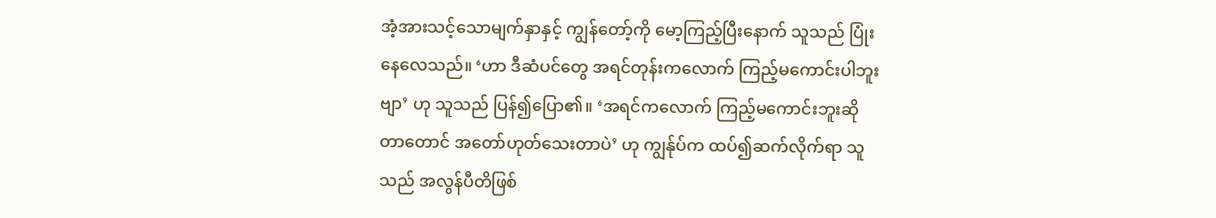အံ့အားသင့်သောမျက်နှာနှင့် ကျွန်တော့်ကို မော့ကြည့်ပြီးနောက် သူသည် ပြုံးနေလေသည်။ ‘ဟာ ဒီဆံပင်တွေ အရင်တုန်းကလောက် ကြည့်မကောင်းပါဘူးဗျာ’ ဟု သူသည် ပြန်၍ပြော၏။ ‘အရင်ကလောက် ကြည့်မကောင်းဘူးဆိုတာတောင် အတော်ဟုတ်သေးတာပဲ’ ဟု ကျွန်ုပ်က ထပ်၍ဆက်လိုက်ရာ သူသည် အလွန်ပီတိဖြစ်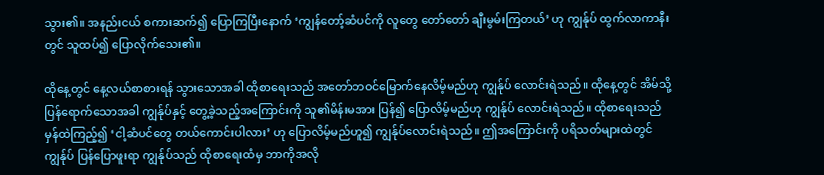သွား၏။ အနည်းငယ် စကားဆက်၍ ပြောကြပြီးနောက် ‘ကျွန်တော့်ဆံပင်ကို လူတွေ တော်တော် ချီးမွမ်းကြတယ်’ ဟု ကျွန်ုပ် ထွက်လာကာနီးတွင် သူထပ်၍ ပြောလိုက်သေး၏။

ထိုနေ့တွင် နေ့လယ်စာစားရန် သွားသောအခါ ထိုစာရေးသည် အတော်ဘဝင်မြောက်နေလိမ့်မည်ဟု ကျွန်ုပ် လောင်းရဲသည်။ ထိုနေ့တွင် အိမ်သို့ ပြန်ရောက်သောအခါ ကျွန်ုပ်နှင့် တွေ့ခဲ့သည့်အကြောင်းကို သူ၏မိန်းမအား ပြန်၍ ပြောလိမ့်မည်ဟု ကျွန်ုပ် လောင်းရဲသည်။ ထိုစာရေးသည် မှန်ထဲကြည့်၍ ‘ငါ့ဆံပင်တွေ တယ်ကောင်းပါလား’ ဟု ပြောလိမ့်မည်ဟူ၍ ကျွန်ုပ်လောင်းရဲသည်။ ဤအကြောင်းကို ပရိသတ်များထဲတွင် ကျွန်ုပ် ပြန်ပြောဖူးရာ ကျွန်ုပ်သည် ထိုစာရေးထံမှ ဘာကိုအလို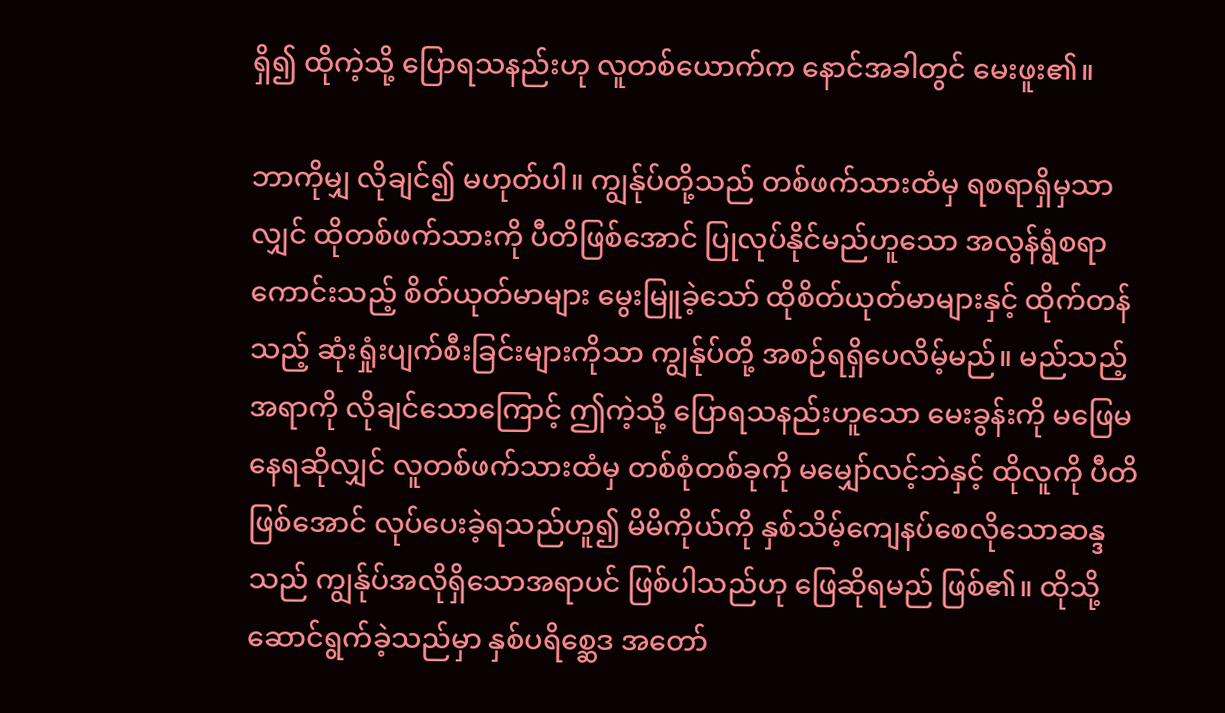ရှိ၍ ထိုကဲ့သို့ ပြောရသနည်းဟု လူတစ်ယောက်က နောင်အခါတွင် မေးဖူး၏။

ဘာကိုမျှ လိုချင်၍ မဟုတ်ပါ။ ကျွန်ုပ်တို့သည် တစ်ဖက်သားထံမှ ရစရာရှိမှသာလျှင် ထိုတစ်ဖက်သားကို ပီတိဖြစ်အောင် ပြုလုပ်နိုင်မည်ဟူသော အလွန်ရွံစရာကောင်းသည့် စိတ်ယုတ်မာများ မွေးမြူခဲ့သော် ထိုစိတ်ယုတ်မာများနှင့် ထိုက်တန်သည့် ဆုံးရှုံးပျက်စီးခြင်းများကိုသာ ကျွန်ုပ်တို့ အစဉ်ရရှိပေလိမ့်မည်။ မည်သည့်အရာကို လိုချင်သောကြောင့် ဤကဲ့သို့ ပြောရသနည်းဟူသော မေးခွန်းကို မဖြေမနေရဆိုလျှင် လူတစ်ဖက်သားထံမှ တစ်စုံတစ်ခုကို မမျှော်လင့်ဘဲနှင့် ထိုလူကို ပီတိဖြစ်အောင် လုပ်ပေးခဲ့ရသည်ဟူ၍ မိမိကိုယ်ကို နှစ်သိမ့်ကျေနပ်စေလိုသောဆန္ဒသည် ကျွန်ုပ်အလိုရှိသောအရာပင် ဖြစ်ပါသည်ဟု ဖြေဆိုရမည် ဖြစ်၏။ ထိုသို့ ဆောင်ရွက်ခဲ့သည်မှာ နှစ်ပရိစ္ဆေဒ အတော်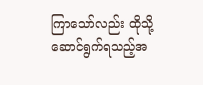ကြာသော်လည်း ထိုသို့ ဆောင်ရွက်ရသည့်အ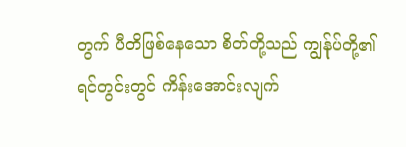တွက် ပီတိဖြစ်နေသော စိတ်တို့သည် ကျွန်ုပ်တို့၏ ရင်တွင်းတွင် ကိန်းအောင်းလျက်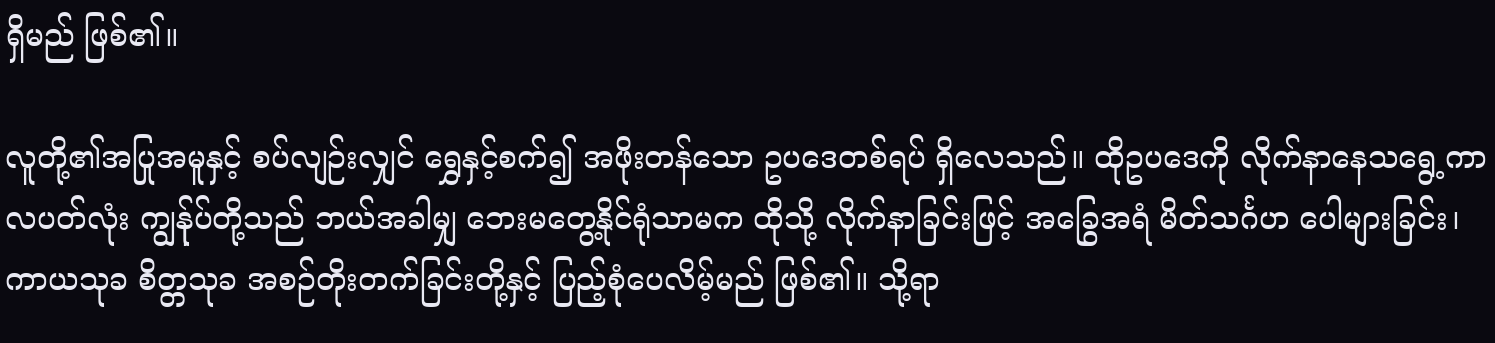ရှိမည် ဖြစ်၏။

လူတို့၏အပြုအမူနှင့် စပ်လျဉ်းလျှင် ရွှေနှင့်စက်၍ အဖိုးတန်သော ဥပဒေတစ်ရပ် ရှိလေသည်။ ထိုဥပဒေကို လိုက်နာနေသရွေ့ကာလပတ်လုံး ကျွန်ုပ်တို့သည် ဘယ်အခါမျှ ဘေးမတွေ့နိုင်ရုံသာမက ထိုသို့ လိုက်နာခြင်းဖြင့် အခြွေအရံ မိတ်သင်္ဂဟ ပေါများခြင်း၊ ကာယသုခ စိတ္တသုခ အစဉ်တိုးတက်ခြင်းတို့နှင့် ပြည့်စုံပေလိမ့်မည် ဖြစ်၏။ သို့ရာ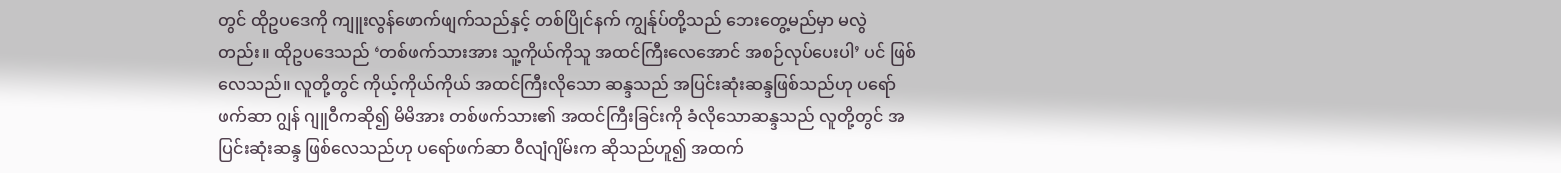တွင် ထိုဥပဒေကို ကျူးလွန်ဖောက်ဖျက်သည်နှင့် တစ်ပြိုင်နက် ကျွန်ုပ်တို့သည် ဘေးတွေ့မည်မှာ မလွဲတည်း။ ထိုဥပဒေသည် ‘တစ်ဖက်သားအား သူ့ကိုယ်ကိုသူ အထင်ကြီးလေအောင် အစဉ်လုပ်ပေးပါ’ ပင် ဖြစ်လေသည်။ လူတို့တွင် ကိုယ့်ကိုယ်ကိုယ် အထင်ကြီးလိုသော ဆန္ဒသည် အပြင်းဆုံးဆန္ဒဖြစ်သည်ဟု ပရော်ဖက်ဆာ ဂျွန် ဂျူဝီကဆို၍ မိမိအား တစ်ဖက်သား၏ အထင်ကြီးခြင်းကို ခံလိုသောဆန္ဒသည် လူတို့တွင် အပြင်းဆုံးဆန္ဒ ဖြစ်လေသည်ဟု ပရော်ဖက်ဆာ ဝီလျံဂျိမ်းက ဆိုသည်ဟူ၍ အထက်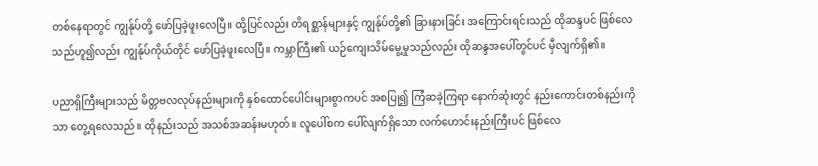တစ်နေရာတွင် ကျွန်ုပ်တို့ ဖော်ပြခဲ့ဖူးလေပြီ။ ထို့ပြင်လည်း တိရစ္ဆာန်များနှင့် ကျွန်ုပ်တို့၏ ခြားနားခြင်း အကြောင်းရင်းသည် ထိုဆန္ဒပင် ဖြစ်လေသည်ဟူ၍လည်း ကျွန်ုပ်ကိုယ်တိုင် ဖော်ပြခဲ့ဖူးလေပြီ။ ကမ္ဘာကြီး၏ ယဉ်ကျေးသိမ်မွေ့မှုသည်လည်း ထိုဆန္ဒအပေါ်တွင်ပင် မှီလျက်ရှိ၏။

ပညာရှိကြီးများသည် မိတ္တဗလလုပ်နည်းများကို နှစ်ထောင်ပေါင်းများစွာကပင် အစပြု၍ ကြံဆခဲ့ကြရာ နောက်ဆုံးတွင် နည်းကောင်းတစ်နည်းကိုသာ တွေ့ရလေသည်။ ထိုနည်းသည် အသစ်အဆန်းမဟုတ်။ လူပေါ်စက ပေါ်လျက်ရှိသော လက်ဟောင်းနည်းကြီးပင် ဖြစ်လေ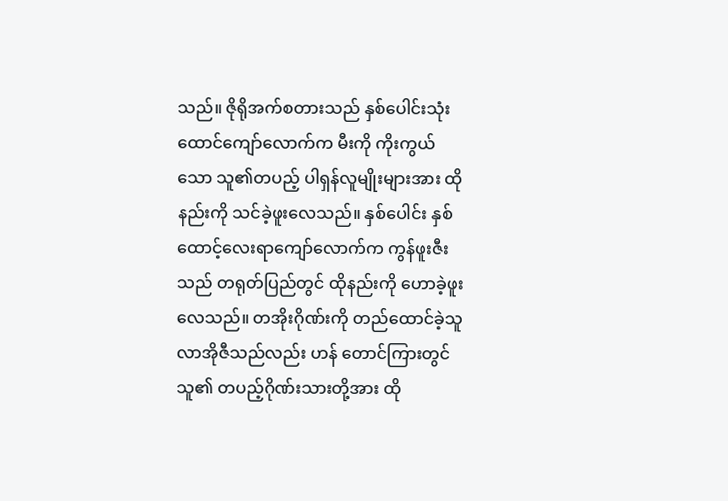သည်။ ဇိုရိုအက်စတားသည် နှစ်ပေါင်းသုံးထောင်ကျော်လောက်က မီးကို ကိုးကွယ်သော သူ၏တပည့် ပါရှန်လူမျိုးများအား ထိုနည်းကို သင်ခဲ့ဖူးလေသည်။ နှစ်ပေါင်း နှစ်ထောင့်လေးရာကျော်လောက်က ကွန်ဖူးဇီးသည် တရုတ်ပြည်တွင် ထိုနည်းကို ဟောခဲ့ဖူးလေသည်။ တအိုးဂိုဏ်းကို တည်ထောင်ခဲ့သူ လာအိုဇီသည်လည်း ဟန် တောင်ကြားတွင် သူ၏ တပည့်ဂိုဏ်းသားတို့အား ထို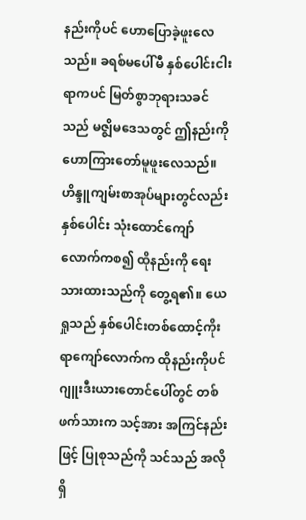နည်းကိုပင် ဟောပြောခဲ့ဖူးလေသည်။ ခရစ်မပေါ်မီ နှစ်ပေါင်းငါးရာကပင် မြတ်စွာဘုရားသခင်သည် မဇ္ဈိမဒေသတွင် ဤနည်းကို ဟောကြားတော်မူဖူးလေသည်။ ဟိန္ဒူကျမ်းစာအုပ်များတွင်လည်း နှစ်ပေါင်း သုံးထောင်ကျော်လောက်ကစ၍ ထိုနည်းကို ရေးသားထားသည်ကို တွေ့ရ၏။ ယေရှုသည် နှစ်ပေါင်းတစ်ထောင့်ကိုးရာကျော်လောက်က ထိုနည်းကိုပင် ဂျူးဒီးယားတောင်ပေါ်တွင် တစ်ဖက်သားက သင့်အား အကြင်နည်းဖြင့် ပြုစုသည်ကို သင်သည် အလိုရှိ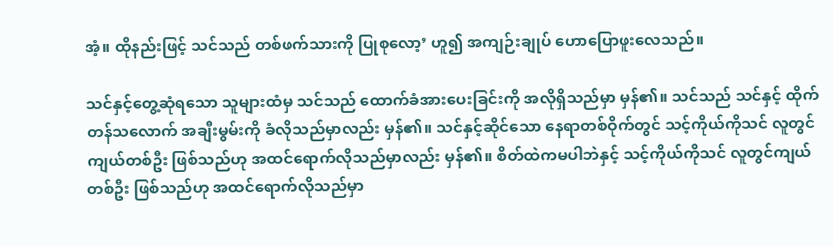အံ့။ ထိုနည်းဖြင့် သင်သည် တစ်ဖက်သားကို ပြုစုလော့’ ဟူ၍ အကျဉ်းချုပ် ဟောပြောဖူးလေသည်။

သင်နှင့်တွေ့ဆုံရသော သူများထံမှ သင်သည် ထောက်ခံအားပေးခြင်းကို အလိုရှိသည်မှာ မှန်၏။ သင်သည် သင်နှင့် ထိုက်တန်သလောက် အချီးမွမ်းကို ခံလိုသည်မှာလည်း မှန်၏။ သင်နှင့်ဆိုင်သော နေရာတစ်ဝိုက်တွင် သင့်ကိုယ်ကိုသင် လူတွင်ကျယ်တစ်ဦး ဖြစ်သည်ဟု အထင်ရောက်လိုသည်မှာလည်း မှန်၏။ စိတ်ထဲကမပါဘဲနှင့် သင့်ကိုယ်ကိုသင် လူတွင်ကျယ်တစ်ဦး ဖြစ်သည်ဟု အထင်ရောက်လိုသည်မှာ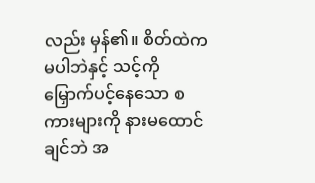လည်း မှန်၏။ စိတ်ထဲကမပါဘဲနှင့် သင့်ကို မြှောက်ပင့်နေသော စကားများကို နားမထောင်ချင်ဘဲ အ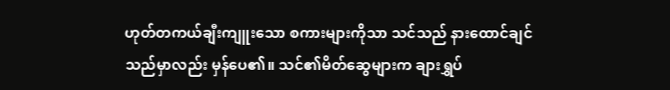ဟုတ်တကယ်ချီးကျူးသော စကားများကိုသာ သင်သည် နားထောင်ချင်သည်မှာလည်း မှန်ပေ၏။ သင်၏မိတ်ဆွေများက ချားရွှပ်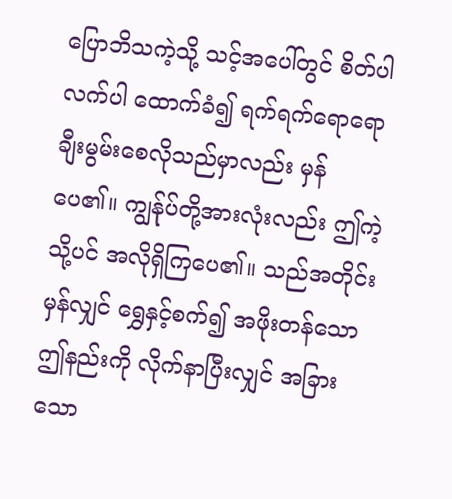ပြောဘိသကဲ့သို့ သင့်အပေါ်တွင် စိတ်ပါလက်ပါ ထောက်ခံ၍ ရက်ရက်ရောရော ချီးမွမ်းစေလိုသည်မှာလည်း မှန်ပေ၏။ ကျွန်ုပ်တို့အားလုံးလည်း ဤကဲ့သို့ပင် အလိုရှိကြပေ၏။ သည်အတိုင်းမှန်လျှင် ရွှေနှင့်စက်၍ အဖိုးတန်သော ဤနည်းကို လိုက်နာပြီးလျှင် အခြားသော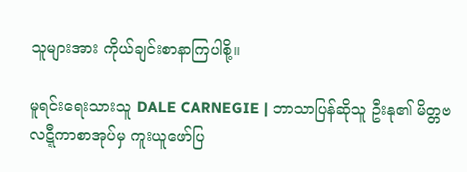သူများအား ကိုယ်ချင်းစာနာကြပါစို့။

မူရင်းရေးသားသူ DALE CARNEGIE | ဘာသာပြန်ဆိုသူ ဦးနု၏ မိတ္တဗလဋ္ဋီကာစာအုပ်မှ ကူးယူဖော်ပြ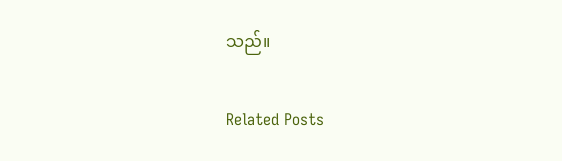သည်။

Related Posts